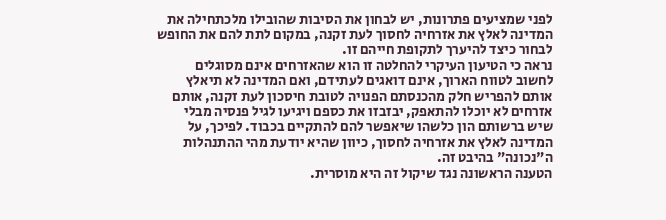לפני שמציעים פתרונות, יש לבחון את הסיבות שהובילו מלכתחילה את המדינה לאלץ את אזרחיה לחסוך לעת זקנה, במקום לתת להם את החופש לבחור כיצד להיערך לתקופת חייהם זו.
נראה כי הטיעון העיקרי להחלטה זו הוא שהאזרחים אינם מסוגלים לחשוב לטווח הארוך, אינם דואגים לעתידם, ואם המדינה לא תיאלץ אותם להפריש חלק מהכנסתם הפנויה לטובת חיסכון לעת זקנה, אותם אזרחים לא יוכלו להתאפק, יבזבזו את כספם ויגיעו לגיל פנסיה מבלי שיש ברשותם הון כלשהו שיאפשר להם להתקיים בכבוד. לפיכך, על המדינה לאלץ את אזרחיה לחסוך, כיוון שהיא יודעת מהי ההתנהלות ה"נכונה" בהיבט זה.
הטענה הראשונה נגד שיקול זה היא מוסרית.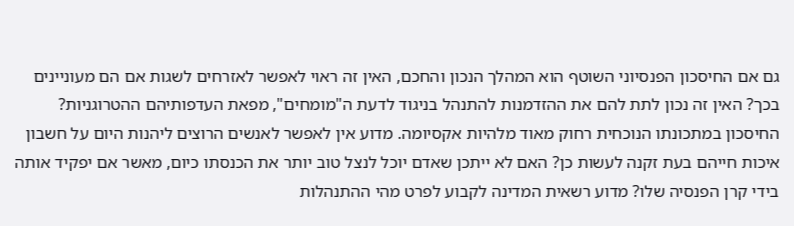גם אם החיסכון הפנסיוני השוטף הוא המהלך הנכון והחכם, האין זה ראוי לאפשר לאזרחים לשגות אם הם מעוניינים בכך? האין זה נכון לתת להם את ההזדמנות להתנהל בניגוד לדעת ה"מומחים", מפאת העדפותיהם ההטרוגניות?
החיסכון במתכונתו הנוכחית רחוק מאוד מלהיות אקסיומה. מדוע אין לאפשר לאנשים הרוצים ליהנות היום על חשבון איכות חייהם בעת זקנה לעשות כן? האם לא ייתכן שאדם יוכל לנצל טוב יותר את הכנסתו כיום, מאשר אם יפקיד אותה בידי קרן הפנסיה שלו? מדוע רשאית המדינה לקבוע לפרט מהי ההתנהלות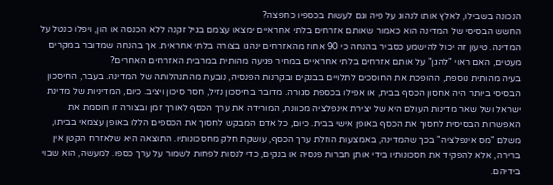הנכונה בשבילו, לאלץ אותו לנהוג על פיה וגם לעשות בכספיו כחפצה?
החשש הבסיסי של המדינה הוא כאמור שאותם אזרחים בלתי אחראיים ימצאו עצמם בגיל זקנה ללא הכנסה או הון, ויפלו כנטל על המדינה. טיעון זה יכול להישמע כסביר בהנחה כי 90 אחוז מהאזרחים ינהגו בצורה בלתי אחראית. אך בהנחה שמדובר במקרים מעטים, האם ראוי "להגן" על אותם אזרחים בלתי אחראיים במחיר פגיעה מהותית במרבית האזרחים האחרים?
בעיה מהותית נוספת, ההופכת את החוסכים לתלויים בבנקים ובקרנות הפנסיה, נובעת מהתנהלותה של המדינה. בעבר, החיסכון הבסיסי ביותר היה אחסון הכסף בבית, או אפילו בכספת סגורה. מדובר בחיסכון נזיל, חסר סיכון ויציב. כיום, המדיניות של מדינת ישראל ושל שאר מדינות העולם היא של יצירת אינפלציה מכוונת, המורידה את ערך הכסף לאורך זמן ובצורה זו חוסמת את האפשרות הבסיסית לחסוך את הכסף באופן אישי בבית. כיום, כל אדם המבקש לחסוך את הכספים הללו באופן עצמאי בביתו, משלם "מס אינפלציה" בכך שהמדינה, באמצעות הוזלת ערך הכסף, עושקת חלק מחסכונותיו. התוצאה היא שלאזרח הקטן אין ברירה, אלא להפקיד את חסכונותיו בידי אותן חברות פנסיה או בנקים, כדי לנסות לפחות לשמור על ערך כספו. למעשה, הוא שבוי בידיהם.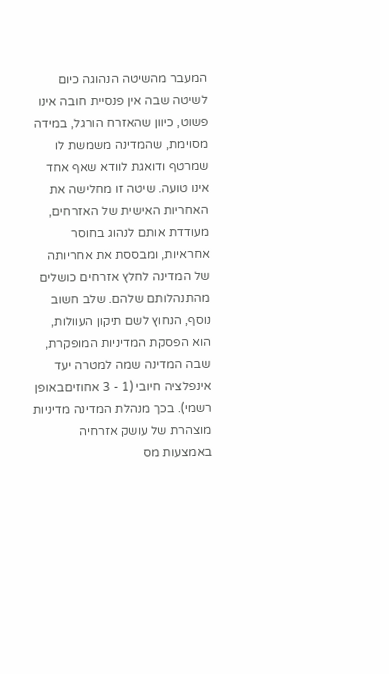המעבר מהשיטה הנהוגה כיום לשיטה שבה אין פנסיית חובה אינו פשוט, כיוון שהאזרח הורגל, במידה מסוימת, שהמדינה משמשת לו שמרטף ודואגת לוודא שאף אחד אינו טועה. שיטה זו מחלישה את האחריות האישית של האזרחים, מעודדת אותם לנהוג בחוסר אחראיות, ומבססת את אחריותה של המדינה לחלץ אזרחים כושלים מהתנהלותם שלהם. שלב חשוב נוסף, הנחוץ לשם תיקון העוולות, הוא הפסקת המדיניות המופקרת, שבה המדינה שמה למטרה יעד אינפלציה חיובי (1 - 3 אחוזיםבאופן רשמי). בכך מנהלת המדינה מדיניות מוצהרת של עושק אזרחיה באמצעות מס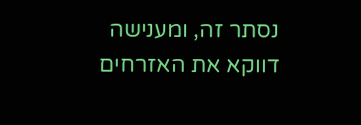נסתר זה, ומענישה דווקא את האזרחים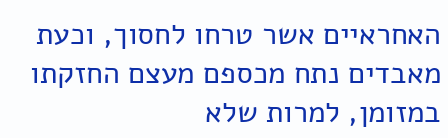האחראיים אשר טרחו לחסוך, וכעת מאבדים נתח מכספם מעצם החזקתו במזומן, למרות שלא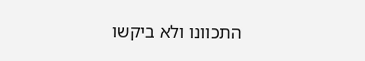התכוונו ולא ביקשו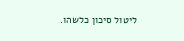ליטול סיכון כלשהו.